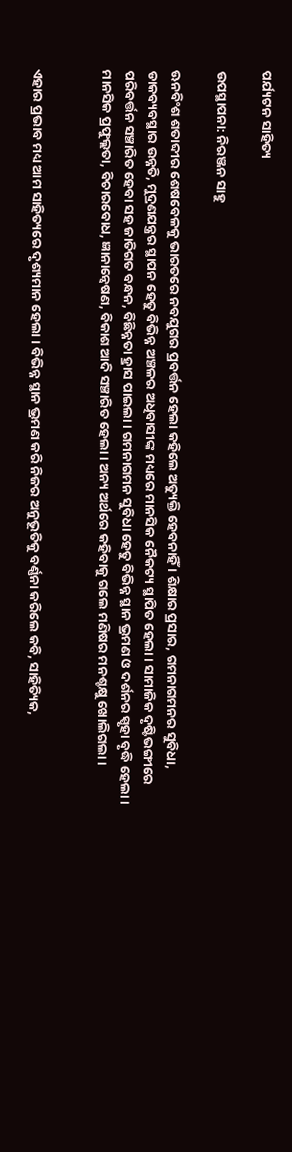ପର୍ଯ୍ୟଟନ ସାହିତ୍ୟ

ଉପସ୍ଥାପନା: ନିରଞ୍ଜନ ସାହୁ

ଊନବିଂଶ ଶତାବ୍ଦୀର ଶେଷବେଳକୁ ଭାରତରେ ନବଯୁଗର ପ୍ରବର୍ତ୍ତନ ହେଲା କହିଲେ ଅତ୍ୟୁକ୍ତି ହେବନାହିଁ । ଶିକ୍ଷାର ପ୍ରସାର, ଗମନାଗମନର ସୁବିଧା, ଡାକବ୍ୟବସ୍ଥାର ଉନ୍ନତି, ମୁଦ୍ରଣଯନ୍ତ୍ରର ସ୍ଥାପନ ହେତୁ ବିଭିନ୍ନ ଅଞ୍ଚଳର ଅଧିବାସୀଙ୍କ ମଧ୍ୟରେ ମାନସିକ ନୈକଟ୍ୟ ସ୍ଥାପିତ ହେଲା । ସାମାଜିକ ଦୃଷ୍ଟିଭଙ୍ଗୀରେ ପରିବର୍ତ୍ତନ ସଞ୍ଚାରିତ ହେବା ସହ ଜାତିଗତ ବନ୍ଧନ, ବିଛିନ୍ନତା ହ୍ରାସ ପାଇଲା । ଗମନାଗମନ ସୁବିଧା ହେତୁ ବିଭିନ୍ନ ସ୍ଥାନ ଭ୍ରମଣ ଓ ଦର୍ଶନର ସ୍ପୃହା ବୃଦ୍ଧି ହେଲା । ମାନସିକ ପ୍ରଫୁଲ୍ଲତା, ବିଚାରବୋଧ, ଜ୍ଞାନାନ୍ଵେଷଣ, ବିକାଶ ଆଦି ସଞ୍ଚାରିତ ହେଲା । ଅନ୍ୟ ଅର୍ଥରେ କହିବାକୁ ଗଲେ ମଣିଷର ମନଶ୍ଚକ୍ଷୁ ଖୋଲିଗଲା ।


ଏହାର ପ୍ରଭାବ ମଧ୍ୟ ଆମ ସାହିତ୍ୟରେ ଦୃଶ୍ୟମାନ ହେଲା । ବିଭିନ୍ନ ସ୍ଥାନ ଭ୍ରମଣ କରି ନିଜର ଅନୁଭୂତିକୁ ବର୍ଣ୍ଣନା କରିଲେ କବି, ସାହିତ୍ୟିକ,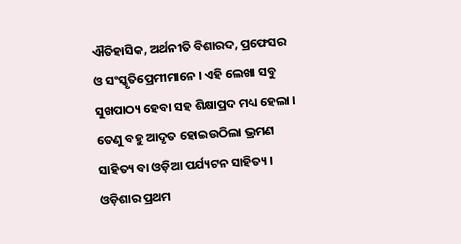ଐତିହାସିକ, ଅର୍ଥନୀତି ବିଶାରଦ, ପ୍ରଫେସର ଓ ସଂସ୍କୃତିପ୍ରେମୀମାନେ । ଏହି ଲେଖା ସବୁ ସୁଖପାଠ୍ୟ ହେବା ସହ ଶିକ୍ଷାପ୍ରଦ ମଧ୍ୟ ହେଲା । ତେଣୁ ବହୁ ଆଦୃତ ହୋଇଉଠିଲା ଭ୍ରମଣ ସାହିତ୍ୟ ବା ଓଡ଼ିଆ ପର୍ଯ୍ୟଟନ ସାହିତ୍ୟ । ଓଡ଼ିଶାର ପ୍ରଥମ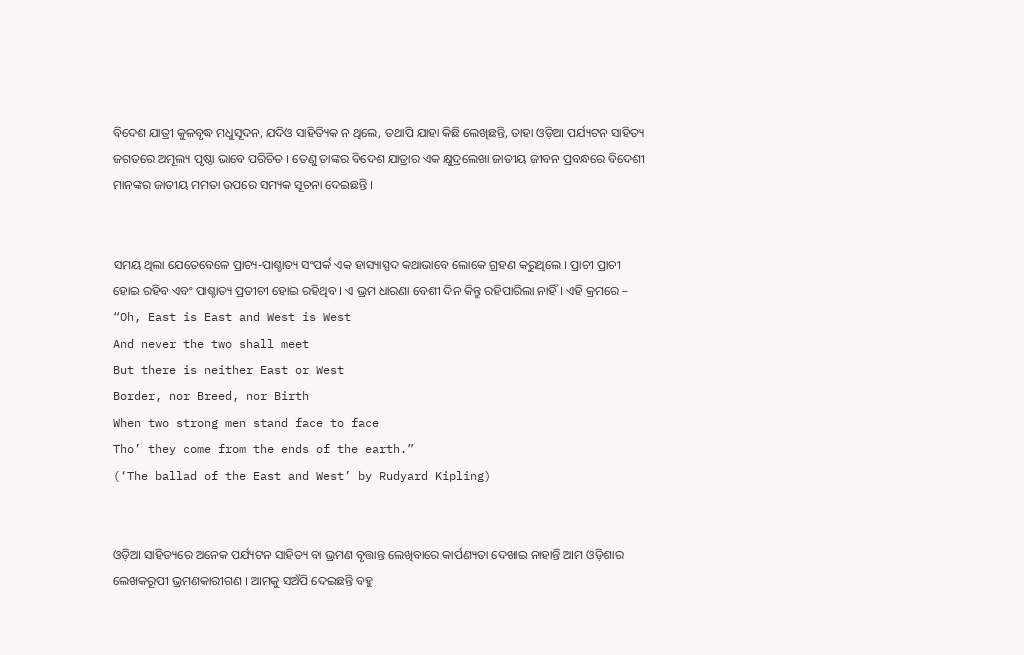ବିଦେଶ ଯାତ୍ରୀ କୁଳବୃଦ୍ଧ ମଧୁସୂଦନ, ଯଦିଓ ସାହିତ୍ୟିକ ନ ଥିଲେ, ତଥାପି ଯାହା କିଛି ଲେଖିଛନ୍ତି, ତାହା ଓଡ଼ିଆ ପର୍ଯ୍ୟଟନ ସାହିତ୍ୟ ଜଗତରେ ଅମୂଲ୍ୟ ପୃଷ୍ଠା ଭାବେ ପରିଚିତ । ତେଣୁ ତାଙ୍କର ବିଦେଶ ଯାତ୍ରାର ଏକ କ୍ଷୁଦ୍ରଲେଖା ଜାତୀୟ ଜୀବନ ପ୍ରବନ୍ଧରେ ବିଦେଶୀ ମାନଙ୍କର ଜାତୀୟ ମମତା ଉପରେ ସମ୍ୟକ ସୂଚନା ଦେଇଛନ୍ତି ।


ସମୟ ଥିଲା ଯେତେବେଳେ ପ୍ରାଚ୍ୟ-ପାଶ୍ଚାତ୍ୟ ସଂପର୍କ ଏକ ହାସ୍ୟାସ୍ପଦ କଥାଭାବେ ଲୋକେ ଗ୍ରହଣ କରୁଥିଲେ । ପ୍ରାଚୀ ପ୍ରାଚୀ ହୋଇ ରହିବ ଏବଂ ପାଶ୍ଚାତ୍ୟ ପ୍ରତୀଚୀ ହୋଇ ରହିଥିବ । ଏ ଭ୍ରମ ଧାରଣା ବେଶୀ ଦିନ କିନ୍ତୁ ରହିପାରିଲା ନାହିଁ । ଏହି କ୍ରମରେ – “Oh, East is East and West is West
And never the two shall meet
But there is neither East or West
Border, nor Breed, nor Birth
When two strong men stand face to face
Tho’ they come from the ends of the earth.”
(‘The ballad of the East and West’ by Rudyard Kipling)


ଓଡ଼ିଆ ସାହିତ୍ୟରେ ଅନେକ ପର୍ଯ୍ୟଟନ ସାହିତ୍ୟ ବା ଭ୍ରମଣ ବୃତ୍ତାନ୍ତ ଲେଖିବାରେ କାର୍ପଣ୍ୟତା ଦେଖାଇ ନାହାନ୍ତି ଆମ ଓଡ଼ିଶାର ଲେଖକରୂପୀ ଭ୍ରମଣକାରୀଗଣ । ଆମକୁ ସଅଁପି ଦେଇଛନ୍ତି ବହୁ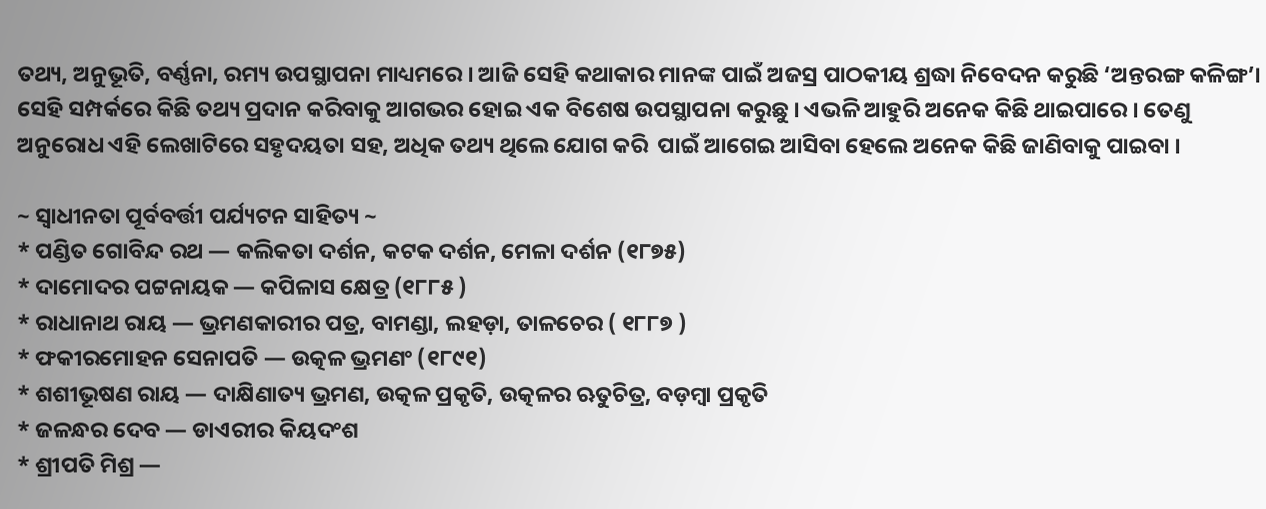ତଥ୍ୟ, ଅନୁଭୂତି, ବର୍ଣ୍ଣନା, ରମ୍ୟ ଉପସ୍ଥାପନା ମାଧ୍ୟମରେ । ଆଜି ସେହି କଥାକାର ମାନଙ୍କ ପାଇଁ ଅଜସ୍ର ପାଠକୀୟ ଶ୍ରଦ୍ଧା ନିବେଦନ କରୁଛି ‘ଅନ୍ତରଙ୍ଗ କଳିଙ୍ଗ’। ସେହି ସମ୍ପର୍କରେ କିଛି ତଥ୍ୟ ପ୍ରଦାନ କରିବାକୁ ଆଗଭର ହୋଇ ଏକ ବିଶେଷ ଉପସ୍ଥାପନା କରୁଛୁ । ଏଭଳି ଆହୁରି ଅନେକ କିଛି ଥାଇପାରେ । ତେଣୁ ଅନୁରୋଧ ଏହି ଲେଖାଟିରେ ସହୃଦୟତା ସହ, ଅଧିକ ତଥ୍ୟ ଥିଲେ ଯୋଗ କରି  ପାଇଁ ଆଗେଇ ଆସିବା ହେଲେ ଅନେକ କିଛି ଜାଣିବାକୁ ପାଇବା ।

~ ସ୍ଵାଧୀନତା ପୂର୍ବବର୍ତ୍ତୀ ପର୍ଯ୍ୟଟନ ସାହିତ୍ୟ ~
* ପଣ୍ଡିତ ଗୋବିନ୍ଦ ରଥ — କଲିକତା ଦର୍ଶନ, କଟକ ଦର୍ଶନ, ମେଳା ଦର୍ଶନ (୧୮୭୫)
* ଦାମୋଦର ପଟ୍ଟନାୟକ — କପିଳାସ କ୍ଷେତ୍ର (୧୮୮୫ )
* ରାଧାନାଥ ରାୟ — ଭ୍ରମଣକାରୀର ପତ୍ର, ବାମଣ୍ଡା, ଲହଡ଼ା, ତାଳଚେର ( ୧୮୮୭ )
* ଫକୀରମୋହନ ସେନାପତି — ଉତ୍କଳ ଭ୍ରମଣଂ (୧୮୯୧)
* ଶଶୀଭୂଷଣ ରାୟ — ଦାକ୍ଷିଣାତ୍ୟ ଭ୍ରମଣ, ଉତ୍କଳ ପ୍ରକୃତି, ଉତ୍କଳର ଋତୁଚିତ୍ର, ବଡ଼ମ୍ବା ପ୍ରକୃତି
* ଜଳନ୍ଧର ଦେବ — ଡାଏରୀର କିୟଦଂଶ
* ଶ୍ରୀପତି ମିଶ୍ର —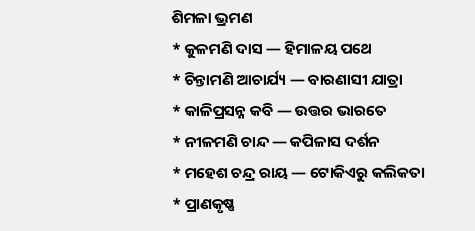ଶିମଳା ଭ୍ରମଣ
* କୁଳମଣି ଦାସ — ହିମାଳୟ ପଥେ
* ଚିନ୍ତାମଣି ଆଚାର୍ଯ୍ୟ — ବାରଣାସୀ ଯାତ୍ରା
* କାଳିପ୍ରସନ୍ନ କବି — ଉତ୍ତର ଭାରତେ
* ନୀଳମଣି ଚାନ୍ଦ — କପିଳାସ ଦର୍ଶନ
* ମହେଶ ଚନ୍ଦ୍ର ରାୟ — ଟୋକିଏରୁ କଲିକତା
* ପ୍ରାଣକୃଷ୍ଣ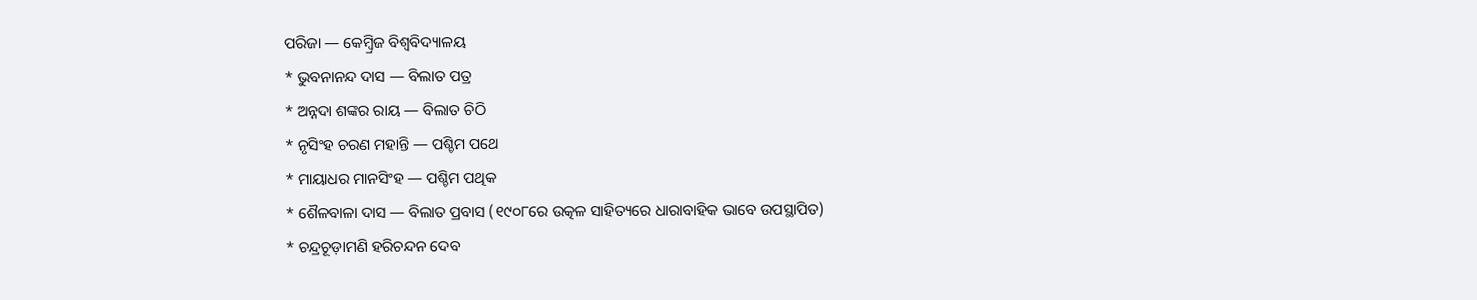ପରିଜା — କେମ୍ବ୍ରିଜ ବିଶ୍ଵବିଦ୍ୟାଳୟ
* ଭୁବନାନନ୍ଦ ଦାସ — ବିଲାତ ପତ୍ର
* ଅନ୍ନଦା ଶଙ୍କର ରାୟ — ବିଲାତ ଚିଠି
* ନୃସିଂହ ଚରଣ ମହାନ୍ତି — ପଶ୍ଚିମ ପଥେ
* ମାୟାଧର ମାନସିଂହ — ପଶ୍ଚିମ ପଥିକ
* ଶୈଳବାଳା ଦାସ — ବିଲାତ ପ୍ରବାସ (୧୯୦୮ରେ ଉତ୍କଳ ସାହିତ୍ୟରେ ଧାରାବାହିକ ଭାବେ ଉପସ୍ଥାପିତ)
* ଚନ୍ଦ୍ରଚୂଡ଼ାମଣି ହରିଚନ୍ଦନ ଦେବ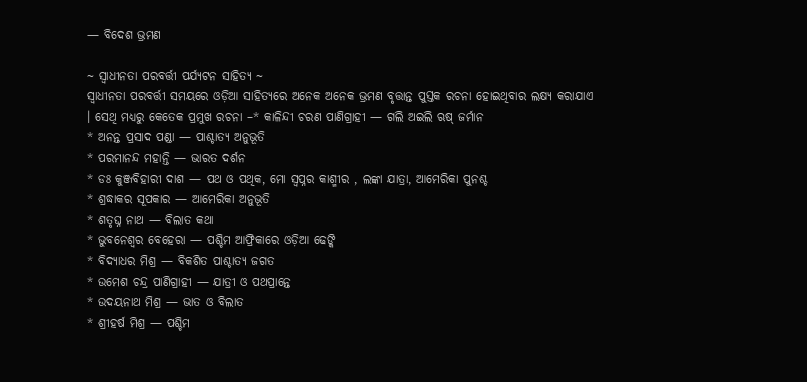— ବିଦେଶ ଭ୍ରମଣ

~ ସ୍ଵାଧୀନତା ପରବର୍ତ୍ତୀ ପର୍ଯ୍ୟଟନ ସାହିତ୍ୟ ~
ସ୍ଵାଧୀନତା ପରବର୍ତ୍ତୀ ସମୟରେ ଓଡ଼ିଆ ସାହିତ୍ୟରେ ଅନେକ ଅନେକ ଭ୍ରମଣ ବୃତ୍ତାନ୍ତ ପୁସ୍ତକ ରଚନା ହୋଇଥିବାର ଲକ୍ଷ୍ୟ କରାଯାଏ । ସେଥି ମଧ୍ୟରୁ କେତେକ ପ୍ରମୁଖ ରଚନା –* କାଳିନ୍ଦୀ ଚରଣ ପାଣିଗ୍ରାହୀ — ଗଲି ଅଇଲି ଋଷ୍ ଜର୍ମାନ
* ଅନନ୍ତ ପ୍ରସାଦ ପଣ୍ଡା — ପାଶ୍ଚାତ୍ୟ ଅନୁଭୂତି
* ପରମାନନ୍ଦ ମହାନ୍ତି — ଭାରତ ଦର୍ଶନ
* ଡଃ କୁଞ୍ଜବିହାରୀ ଦାଶ — ପଥ ଓ ପଥିକ, ମୋ ସ୍ଵପ୍ନର କାଶ୍ମୀର , ଲଙ୍କା ଯାତ୍ରା, ଆମେରିକା ପୁନଶ୍ଚ
* ଶ୍ରଦ୍ଧାକର ସୂପକାର — ଆମେରିକା ଅନୁଭୂତି
* ଶତୃଘ୍ନ ନାଥ — ବିଲାତ କଥା
* ଭୁବନେଶ୍ୱର ବେହେରା — ପଶ୍ଚିମ ଆଫ୍ରିକାରେ ଓଡ଼ିଆ ଢେଙ୍କି
* ବିଦ୍ୟାଧର ମିଶ୍ର — ବିକଶିତ ପାଶ୍ଚାତ୍ୟ ଜଗତ
* ଉମେଶ ଚନ୍ଦ୍ର ପାଣିଗ୍ରାହୀ — ଯାତ୍ରୀ ଓ ପଥପ୍ରାନ୍ତେ
* ଉଦୟନାଥ ମିଶ୍ର — ଭାତ ଓ ବିଲାତ
* ଶ୍ରୀହର୍ଷ ମିଶ୍ର — ପଶ୍ଚିମ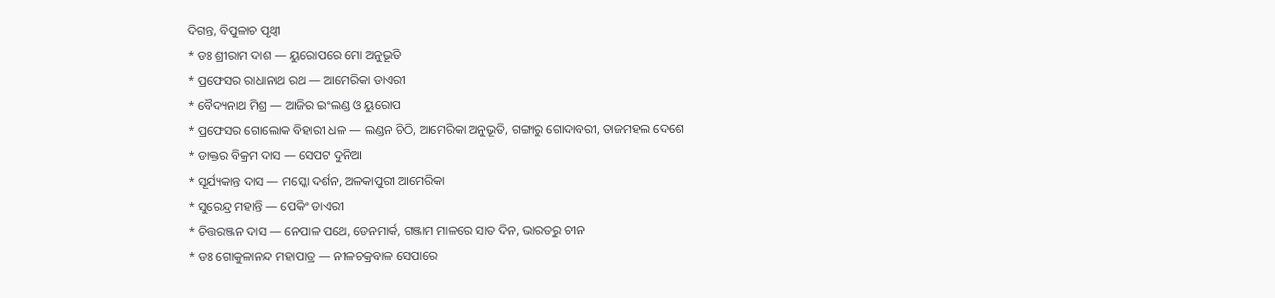ଦିଗନ୍ତ, ବିପୁଳାଚ ପୃଥ୍ବୀ
* ଡଃ ଶ୍ରୀରାମ ଦାଶ — ୟୁରୋପରେ ମୋ ଅନୁଭୂତି
* ପ୍ରଫେସର ରାଧାନାଥ ରଥ — ଆମେରିକା ଡାଏରୀ
* ବୈଦ୍ୟନାଥ ମିଶ୍ର — ଆଜିର ଇଂଲଣ୍ଡ ଓ ୟୁରୋପ
* ପ୍ରଫେସର ଗୋଲୋକ ବିହାରୀ ଧଳ — ଲଣ୍ଡନ ଚିଠି, ଆମେରିକା ଅନୁଭୂତି, ଗଙ୍ଗାରୁ ଗୋଦାବରୀ, ତାଜମହଲ ଦେଶେ
* ଡାକ୍ତର ବିକ୍ରମ ଦାସ — ସେପଟ ଦୁନିଆ
* ସୂର୍ଯ୍ୟକାନ୍ତ ଦାସ — ମସ୍କୋ ଦର୍ଶନ, ଅଳକାପୁରୀ ଆମେରିକା
* ସୁରେନ୍ଦ୍ର ମହାନ୍ତି — ପେକିଂ ଡାଏରୀ
* ଚିତ୍ତରଞ୍ଜନ ଦାସ — ନେପାଳ ପଥେ, ଡେନମାର୍କ, ଗଞ୍ଜାମ ମାଳରେ ସାତ ଦିନ, ଭାରତରୁ ଚୀନ
* ଡଃ ଗୋକୁଳାନନ୍ଦ ମହାପାତ୍ର — ନୀଳଚକ୍ରବାଳ ସେପାରେ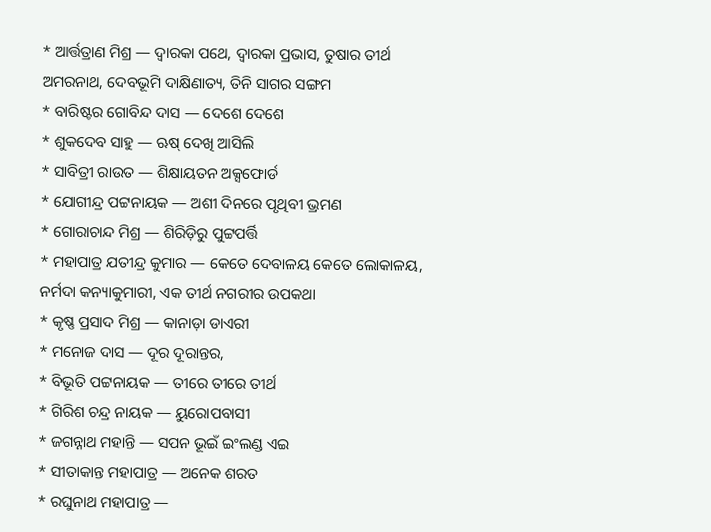* ଆର୍ତ୍ତତ୍ରାଣ ମିଶ୍ର — ଦ୍ଵାରକା ପଥେ, ଦ୍ଵାରକା ପ୍ରଭାସ, ତୁଷାର ତୀର୍ଥ ଅମରନାଥ, ଦେବଭୂମି ଦାକ୍ଷିଣାତ୍ୟ, ତିନି ସାଗର ସଙ୍ଗମ
* ବାରିଷ୍ଟର ଗୋବିନ୍ଦ ଦାସ — ଦେଶେ ଦେଶେ
* ଶୁକଦେବ ସାହୁ — ଋଷ୍ ଦେଖି ଆସିଲି
* ସାବିତ୍ରୀ ରାଉତ — ଶିକ୍ଷାୟତନ ଅକ୍ସଫୋର୍ଡ
* ଯୋଗୀନ୍ଦ୍ର ପଟ୍ଟନାୟକ — ଅଶୀ ଦିନରେ ପୃଥିବୀ ଭ୍ରମଣ
* ଗୋରାଚାନ୍ଦ ମିଶ୍ର — ଶିରିଡ଼ିରୁ ପୁଟ୍ଟପର୍ତ୍ତି
* ମହାପାତ୍ର ଯତୀନ୍ଦ୍ର କୁମାର — କେତେ ଦେବାଳୟ କେତେ ଲୋକାଳୟ, ନର୍ମଦା କନ୍ୟାକୁମାରୀ, ଏକ ତୀର୍ଥ ନଗରୀର ଉପକଥା
* କୃଷ୍ଣ ପ୍ରସାଦ ମିଶ୍ର — କାନାଡ଼ା ଡାଏରୀ
* ମନୋଜ ଦାସ — ଦୂର ଦୂରାନ୍ତର,
* ବିଭୂତି ପଟ୍ଟନାୟକ — ତୀରେ ତୀରେ ତୀର୍ଥ
* ଗିରିଶ ଚନ୍ଦ୍ର ନାୟକ — ୟୁରୋପବାସୀ
* ଜଗନ୍ନାଥ ମହାନ୍ତି — ସପନ ଭୂଇଁ ଇଂଲଣ୍ଡ ଏଇ
* ସୀତାକାନ୍ତ ମହାପାତ୍ର — ଅନେକ ଶରତ
* ରଘୁନାଥ ମହାପାତ୍ର —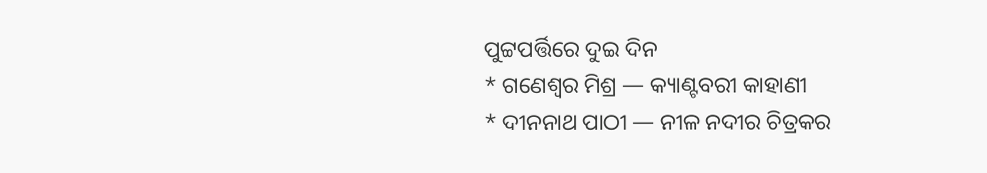ପୁଟ୍ଟପର୍ତ୍ତିରେ ଦୁଇ ଦିନ
* ଗଣେଶ୍ୱର ମିଶ୍ର — କ୍ୟାଣ୍ଟବରୀ କାହାଣୀ
* ଦୀନନାଥ ପାଠୀ — ନୀଳ ନଦୀର ଚିତ୍ରକର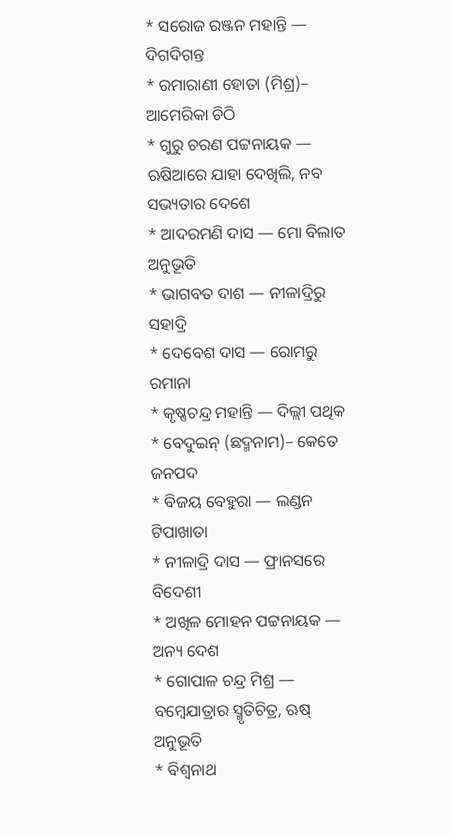* ସରୋଜ ରଞ୍ଜନ ମହାନ୍ତି — ଦିଗଦିଗନ୍ତ
* ରମାରାଣୀ ହୋତା (ମିଶ୍ର)– ଆମେରିକା ଚିଠି
* ଗୁରୁ ଚରଣ ପଟ୍ଟନାୟକ — ଋଷିଆରେ ଯାହା ଦେଖିଲି, ନବ ସଭ୍ୟତାର ଦେଶେ
* ଆଦରମଣି ଦାସ — ମୋ ବିଲାତ ଅନୁଭୂତି
* ଭାଗବତ ଦାଶ — ନୀଳାଦ୍ରିରୁ ସହାଦ୍ରି
* ଦେବେଶ ଦାସ — ରୋମରୁ ରମାନା
* କୃଷ୍ଣଚନ୍ଦ୍ର ମହାନ୍ତି — ଦିଲ୍ଲୀ ପଥିକ
* ବେଦୁଇନ୍ (ଛଦ୍ମନାମ)– କେତେ ଜନପଦ
* ବିଜୟ ବେହୁରା — ଲଣ୍ଡନ ଟିପାଖାତା
* ନୀଳାଦ୍ରି ଦାସ — ଫ୍ରାନସରେ ବିଦେଶୀ
* ଅଖିଳ ମୋହନ ପଟ୍ଟନାୟକ — ଅନ୍ୟ ଦେଶ
* ଗୋପାଳ ଚନ୍ଦ୍ର ମିଶ୍ର — ବମ୍ବେଯାତ୍ରାର ସ୍ମୃତିଚିତ୍ର, ଋଷ୍ ଅନୁଭୂତି
* ବିଶ୍ଵନାଥ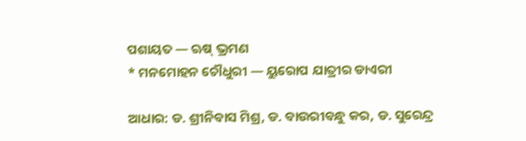ପଶାୟତ — ଋଷ୍ ଭ୍ରମଣ
* ମନମୋହନ ଚୌଧୁରୀ — ୟୁରୋପ ଯାତ୍ରୀର ଡାଏରୀ

ଆଧାର: ଡ. ଶ୍ରୀନିବାସ ମିଶ୍ର, ଡ. ବାଉରୀବନ୍ଧୁ କର, ଡ. ସୁରେନ୍ଦ୍ର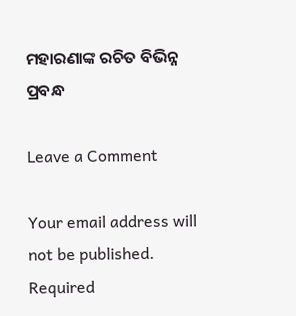ମହାରଣାଙ୍କ ରଚିତ ବିଭିନ୍ନ ପ୍ରବନ୍ଧ

Leave a Comment

Your email address will not be published. Required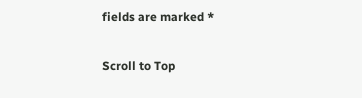fields are marked *

Scroll to Top